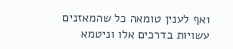1אף לענין טומאה כל שהמאזנים עשויות בדרכים אלו וניטמא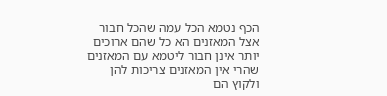הכף נטמא הכל עמה שהכל חבור אצל המאזנים הא כל שהם ארוכים יותר אינן חבור ליטמא עם המאזנים שהרי אין המאזנים צריכות להן ולקוץ הם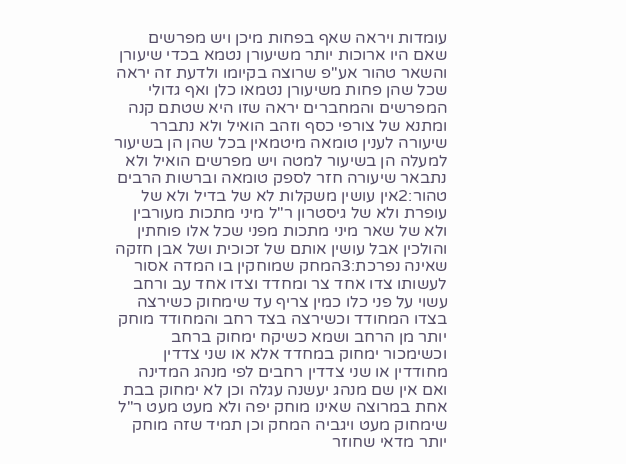עומדות ויראה שאף בפחות מיכן ויש מפרשים שאם היו ארוכות יותר משיעורן נטמא בכדי שיעורן והשאר טהור אע"פ שרוצה בקיומו ולדעת זה יראה שכל שהן פחות משיעורן נטמאו כלן ואף גדולי המפרשים והמחברים יראה שזו היא שטתם קנה ומתנא של צורפי כסף וזהב הואיל ולא נתברר שיעורה לענין טומאה מיטמאין בכל שהן הן בשיעור למעלה הן בשיעור למטה ויש מפרשים הואיל ולא נתבאר שיעורה חזר לספק טומאה וברשות הרבים טהור:2אין עושין משקלות לא של בדיל ולא של עופרת ולא של גיסטרון ר"ל מיני מתכות מעורבין ולא של שאר מיני מתכות מפני שכל אלו פוחתין והולכין אבל עושין אותם של זכוכית ושל אבן חזקה שאינה נפרכת:3המחק שמוחקין בו המדה אסור לעשותו צדו אחד צר ומחדד וצדו אחד עב ורחב עשוי על פני כלו כמין צריף עד שימחוק כשירצה בצדו המחודד וכשירצה בצד רחב והמחודד מוחק יותר מן הרחב ושמא כשיקח ימחוק ברחב וכשימכור ימחוק במחדד אלא או שני צדדין מחודדין או שני צדדין רחבים לפי מנהג המדינה ואם אין שם מנהג יעשנה עגלה וכן לא ימחוק בבת אחת במרוצה שאינו מוחק יפה ולא מעט מעט ר"ל שימחוק מעט ויגביה המחק וכן תמיד שזה מוחק יותר מדאי שחוזר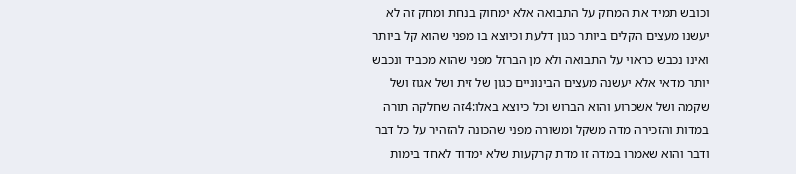וכובש תמיד את המחק על התבואה אלא ימחוק בנחת ומחק זה לא יעשנו מעצים הקלים ביותר כגון דלעת וכיוצא בו מפני שהוא קל ביותר ואינו נכבש כראוי על התבואה ולא מן הברזל מפני שהוא מכביד ונכבש יותר מדאי אלא יעשנה מעצים הבינוניים כגון של זית ושל אגוז ושל שקמה ושל אשכרוע והוא הברוש וכל כיוצא באלו:4זה שחלקה תורה במדות והזכירה מדה משקל ומשורה מפני שהכונה להזהיר על כל דבר ודבר והוא שאמרו במדה זו מדת קרקעות שלא ימדוד לאחד בימות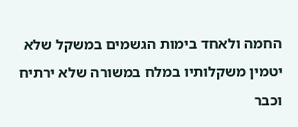החמה ולאחד בימות הגשמים במשקל שלא יטמין משקלותיו במלח במשורה שלא ירתיח וכבר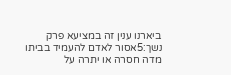ביארנו ענין זה במציעא פרק נשך:5אסור לאדם להעמיד בביתו מדה חסרה או יתרה על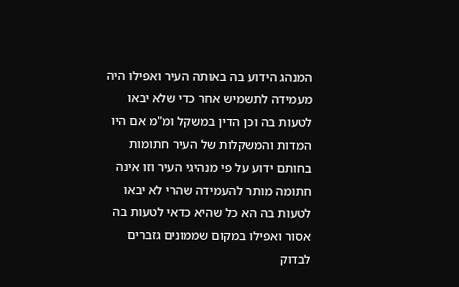המנהג הידוע בה באותה העיר ואפילו היה מעמידה לתשמיש אחר כדי שלא יבאו לטעות בה וכן הדין במשקל ומ"מ אם היו המדות והמשקלות של העיר חתומות בחותם ידוע על פי מנהיגי העיר וזו אינה חתומה מותר להעמידה שהרי לא יבאו לטעות בה הא כל שהיא כדאי לטעות בה אסור ואפילו במקום שממונים גזברים לבדוק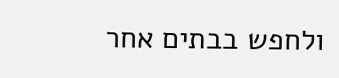ולחפש בבתים אחר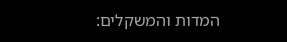המדות והמשקלים: